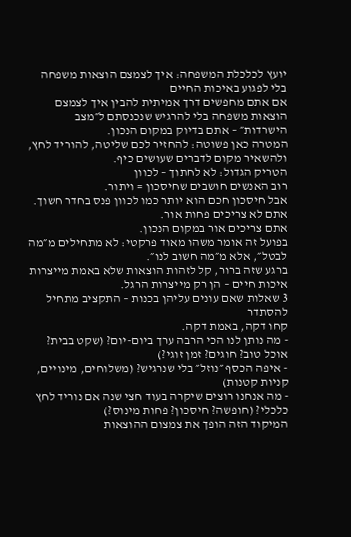יועץ לכלכלת המשפחה: איך לצמצם הוצאות משפחה בלי לפגוע באיכות החיים
אם אתם מחפשים דרך אמיתית להבין איך לצמצם הוצאות משפחה בלי להרגיש שנכנסתם ל״מצב הישרדות״ – אתם בדיוק במקום הנכון.
המטרה כאן פשוטה: להחזיר לכם שליטה, להוריד לחץ, ולהשאיר מקום לדברים שעושים כיף.
הטריק הגדול: לא לחתוך – לכוון
רוב האנשים חושבים שחיסכון = ויתור.
אבל חיסכון חכם הוא יותר כמו לכוון פנס בחדר חשוך.
אתם לא צריכים פחות אור.
אתם צריכים אור במקום הנכון.
בפועל זה אומר משהו מאוד פרקטי: לא מתחילים מ״מה לבטל״, אלא מ״מה חשוב לנו״.
ברגע שזה ברור, קל לזהות הוצאות שלא באמת מייצרות איכות חיים – הן רק מייצרות הרגל.
3 שאלות שאם עונים עליהן בכנות – התקציב מתחיל להסתדר
קחו דקה, באמת דקה.
- מה נותן לנו הכי הרבה ערך ביום-יום? (שקט בבית? אוכל טוב? חוגים? זמן זוגי?)
- איפה הכסף ״נוזל״ בלי שנרגיש? (משלוחים, מינויים, קניות קטנות)
- מה אנחנו רוצים שיקרה בעוד חצי שנה אם נוריד לחץ כלכלי? (חופשה? חיסכון? פחות מינוס?)
המיקוד הזה הופך את צמצום ההוצאות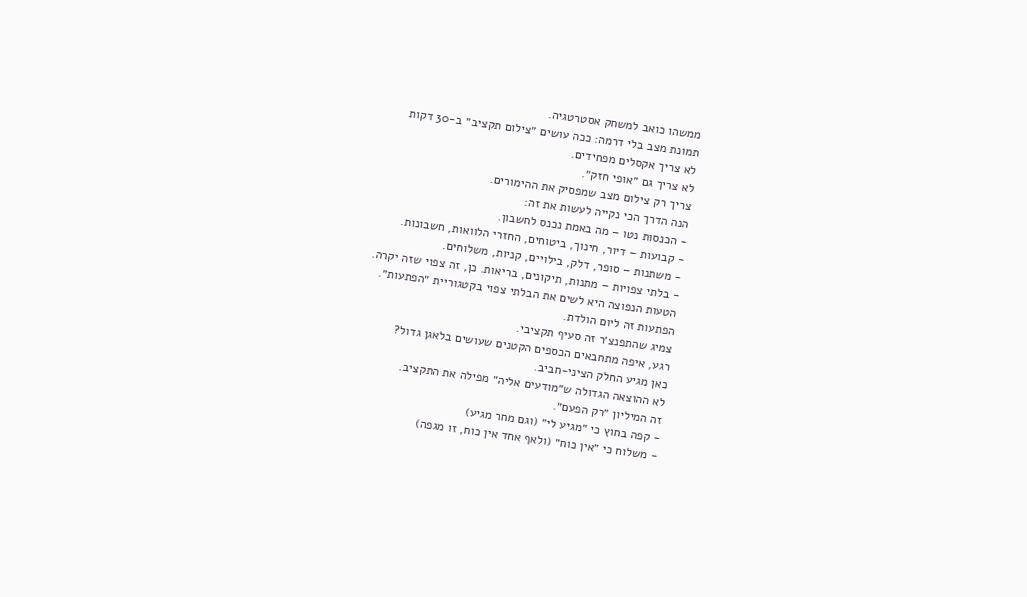ממשהו כואב למשחק אסטרטגיה.
תמונת מצב בלי דרמה: ככה עושים ״צילום תקציב״ ב-30 דקות
לא צריך אקסלים מפחידים.
לא צריך גם ״אופי חזק״.
צריך רק צילום מצב שמפסיק את ההימורים.
הנה הדרך הכי נקייה לעשות את זה:
- הכנסות נטו – מה באמת נכנס לחשבון.
- קבועות – דיור, חינוך, ביטוחים, החזרי הלוואות, חשבונות.
- משתנות – סופר, דלק, בילויים, קניות, משלוחים.
- בלתי צפויות – מתנות, תיקונים, בריאות. כן, זה צפוי שזה יקרה.
הטעות הנפוצה היא לשים את הבלתי צפוי בקטגוריית ״הפתעות״.
הפתעות זה ליום הולדת.
צמיג שהתפנצ׳ר זה סעיף תקציבי.
רגע, איפה מתחבאים הכספים הקטנים שעושים בלאגן גדול?
כאן מגיע החלק הציני-חביב.
לא ההוצאה הגדולה ש״מודעים אליה״ מפילה את התקציב.
זה המיליון ״רק הפעם״.
- קפה בחוץ כי ״מגיע לי״ (וגם מחר מגיע)
- משלוח כי ״אין כוח״ (ולאף אחד אין כוח, זו מגפה)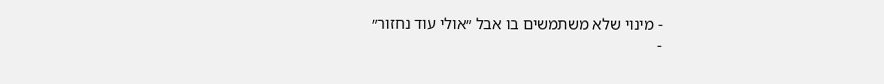- מינוי שלא משתמשים בו אבל ״אולי עוד נחזור״
-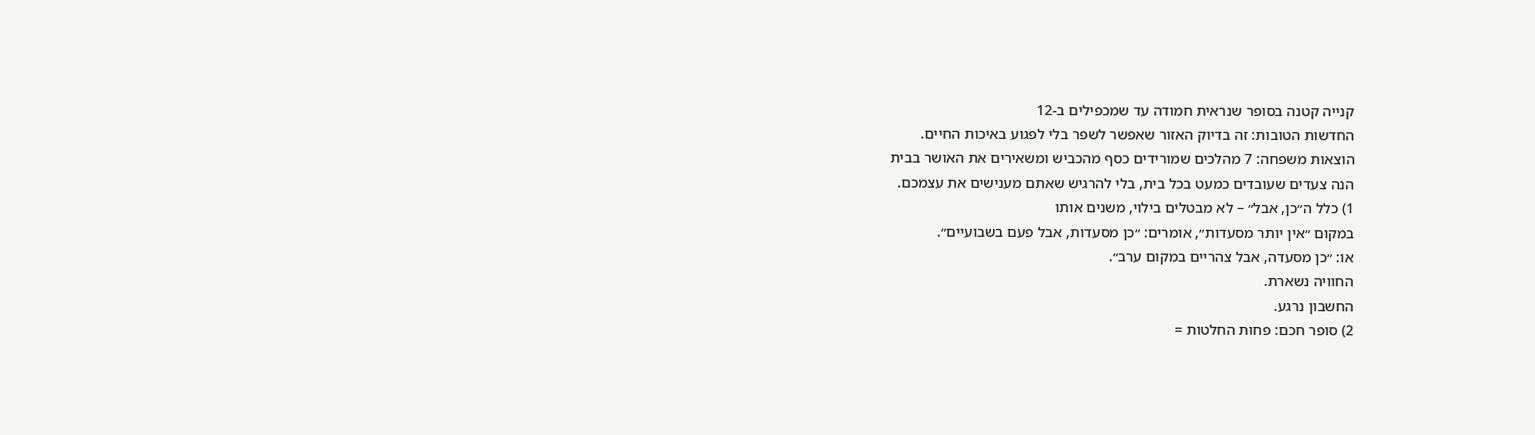קנייה קטנה בסופר שנראית חמודה עד שמכפילים ב-12
החדשות הטובות: זה בדיוק האזור שאפשר לשפר בלי לפגוע באיכות החיים.
הוצאות משפחה: 7 מהלכים שמורידים כסף מהכביש ומשאירים את האושר בבית
הנה צעדים שעובדים כמעט בכל בית, בלי להרגיש שאתם מענישים את עצמכם.
1) כלל ה״כן, אבל״ – לא מבטלים בילוי, משנים אותו
במקום ״אין יותר מסעדות״, אומרים: ״כן מסעדות, אבל פעם בשבועיים״.
או: ״כן מסעדה, אבל צהריים במקום ערב״.
החוויה נשארת.
החשבון נרגע.
2) סופר חכם: פחות החלטות =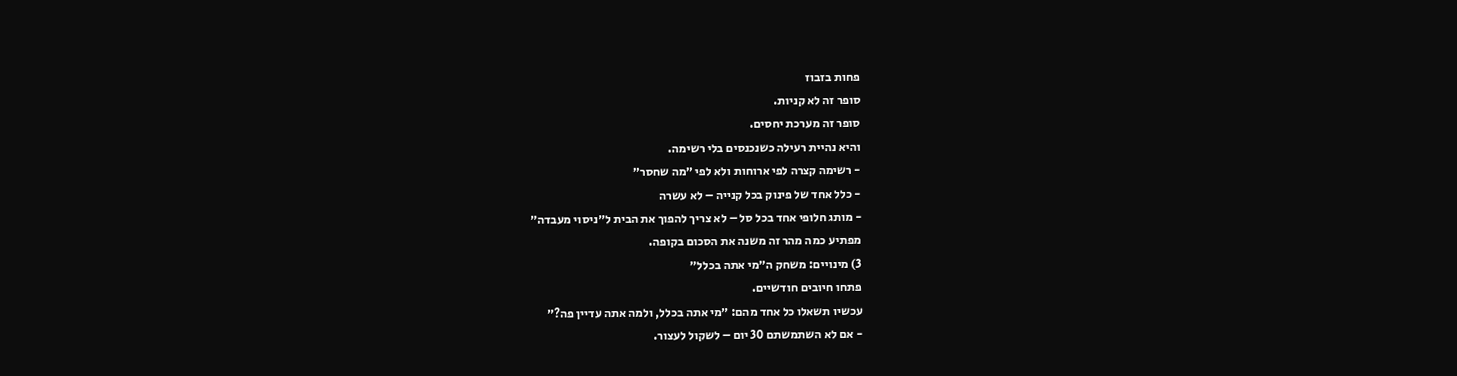פחות בזבוז
סופר זה לא קניות.
סופר זה מערכת יחסים.
והיא נהיית רעילה כשנכנסים בלי רשימה.
- רשימה קצרה לפי ארוחות ולא לפי ״מה שחסר״
- כלל אחד של פינוק בכל קנייה – לא עשרה
- מותג חלופי אחד בכל סל – לא צריך להפוך את הבית ל״ניסוי מעבדה״
מפתיע כמה מהר זה משנה את הסכום בקופה.
3) מינויים: משחק ה״מי אתה בכלל״
פתחו חיובים חודשיים.
עכשיו תשאלו כל אחד מהם: ״מי אתה בכלל, ולמה אתה עדיין פה?״
- אם לא השתמשתם 30 יום – לשקול לעצור.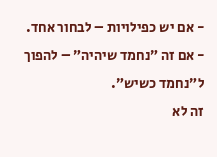- אם יש כפילויות – לבחור אחד.
- אם זה ״נחמד שיהיה״ – להפוך ל״נחמד כשיש״.
זה לא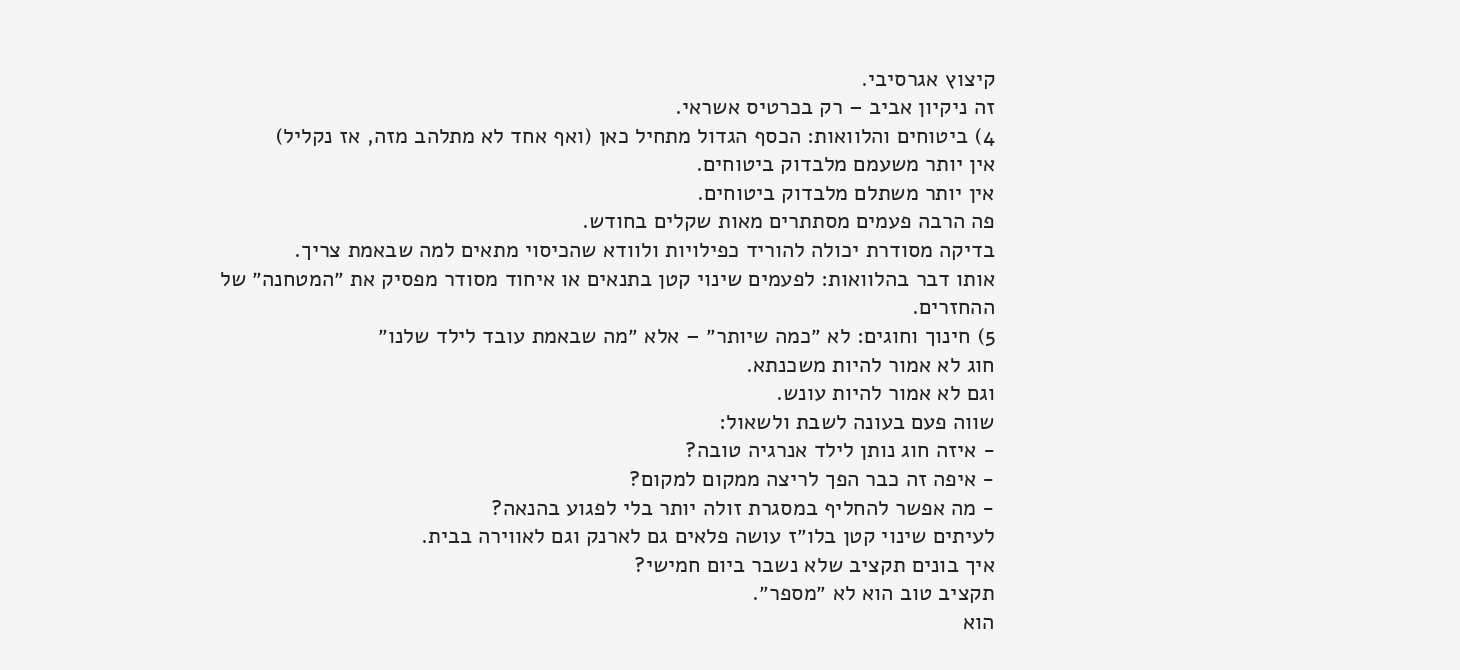קיצוץ אגרסיבי.
זה ניקיון אביב – רק בכרטיס אשראי.
4) ביטוחים והלוואות: הכסף הגדול מתחיל כאן (ואף אחד לא מתלהב מזה, אז נקליל)
אין יותר משעמם מלבדוק ביטוחים.
אין יותר משתלם מלבדוק ביטוחים.
פה הרבה פעמים מסתתרים מאות שקלים בחודש.
בדיקה מסודרת יכולה להוריד כפילויות ולוודא שהכיסוי מתאים למה שבאמת צריך.
אותו דבר בהלוואות: לפעמים שינוי קטן בתנאים או איחוד מסודר מפסיק את ״המטחנה״ של ההחזרים.
5) חינוך וחוגים: לא ״כמה שיותר״ – אלא ״מה שבאמת עובד לילד שלנו״
חוג לא אמור להיות משכנתא.
וגם לא אמור להיות עונש.
שווה פעם בעונה לשבת ולשאול:
- איזה חוג נותן לילד אנרגיה טובה?
- איפה זה כבר הפך לריצה ממקום למקום?
- מה אפשר להחליף במסגרת זולה יותר בלי לפגוע בהנאה?
לעיתים שינוי קטן בלו״ז עושה פלאים גם לארנק וגם לאווירה בבית.
איך בונים תקציב שלא נשבר ביום חמישי?
תקציב טוב הוא לא ״מספר״.
הוא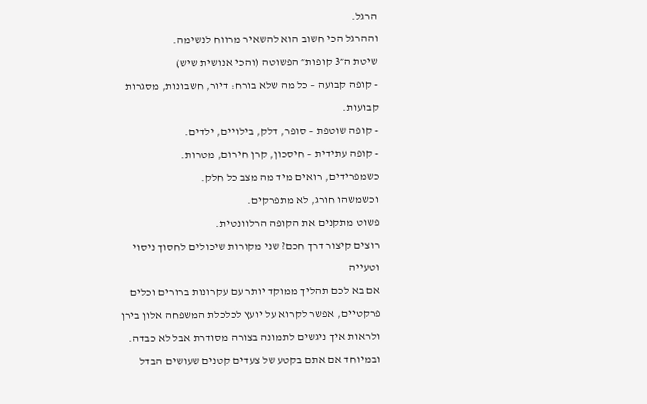הרגל.
וההרגל הכי חשוב הוא להשאיר מרווח לנשימה.
שיטת ה״3 קופות״ הפשוטה (והכי אנושית שיש)
- קופה קבועה – כל מה שלא בורח: דיור, חשבונות, מסגרות קבועות.
- קופה שוטפת – סופר, דלק, בילויים, ילדים.
- קופה עתידית – חיסכון, קרן חירום, מטרות.
כשמפרידים, רואים מיד מה מצב כל חלק.
וכשמשהו חורג, לא מתפרקים.
פשוט מתקנים את הקופה הרלוונטית.
רוצים קיצור דרך חכם? שני מקורות שיכולים לחסוך ניסוי וטעייה
אם בא לכם תהליך ממוקד יותר עם עקרונות ברורים וכלים פרקטיים, אפשר לקרוא על יועץ לכלכלת המשפחה אלון בירן ולראות איך ניגשים לתמונה בצורה מסודרת אבל לא כבדה.
ובמיוחד אם אתם בקטע של צעדים קטנים שעושים הבדל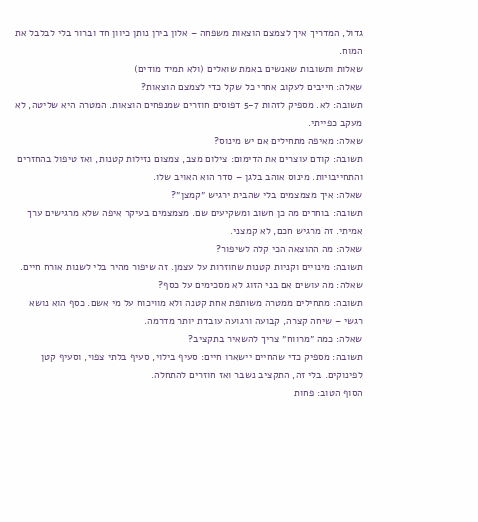גדול, המדריך איך לצמצם הוצאות משפחה – אלון בירן נותן כיוון חד וברור בלי לבלבל את המוח.
שאלות ותשובות שאנשים באמת שואלים (ולא תמיד מודים)
שאלה: חייבים לעקוב אחרי כל שקל כדי לצמצם הוצאות?
תשובה: לא. מספיק לזהות 5-7 דפוסים חוזרים שמנפחים הוצאות. המטרה היא שליטה, לא מעקב כפייתי.
שאלה: מאיפה מתחילים אם יש מינוס?
תשובה: קודם עוצרים את הדימום: צילום מצב, צמצום נזילות קטנות, ואז טיפול בהחזרים והתחייבויות. מינוס אוהב בלגן – סדר הוא האויב שלו.
שאלה: איך מצמצמים בלי שהבית ירגיש ״קמצן״?
תשובה: בוחרים מה כן חשוב ומשקיעים שם. מצמצמים בעיקר איפה שלא מרגישים ערך אמיתי. זה מרגיש חכם, לא קמצני.
שאלה: מה ההוצאה הכי קלה לשיפור?
תשובה: מינויים וקניות קטנות שחוזרות על עצמן. זה שיפור מהיר בלי לשנות אורח חיים.
שאלה: מה עושים אם בני הזוג לא מסכימים על כסף?
תשובה: מתחילים ממטרה משותפת אחת קטנה ולא מוויכוח על מי אשם. כסף הוא נושא רגשי – שיחה קצרה, קבועה ורגועה עובדת יותר מדרמה.
שאלה: כמה ״מרווח״ צריך להשאיר בתקציב?
תשובה: מספיק כדי שהחיים יישארו חיים: סעיף בילוי, סעיף בלתי צפוי, וסעיף קטן לפינוקים. בלי זה, התקציב נשבר ואז חוזרים להתחלה.
הסוף הטוב: פחות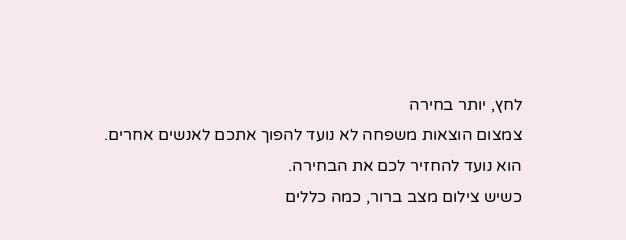לחץ, יותר בחירה
צמצום הוצאות משפחה לא נועד להפוך אתכם לאנשים אחרים.
הוא נועד להחזיר לכם את הבחירה.
כשיש צילום מצב ברור, כמה כללים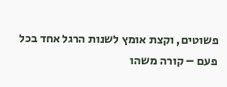פשוטים, וקצת אומץ לשנות הרגל אחד בכל פעם – קורה משהו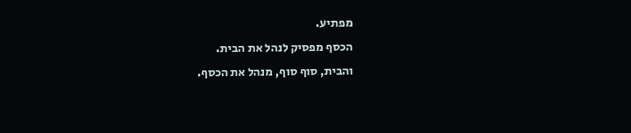מפתיע.
הכסף מפסיק לנהל את הבית.
והבית, סוף סוף, מנהל את הכסף.